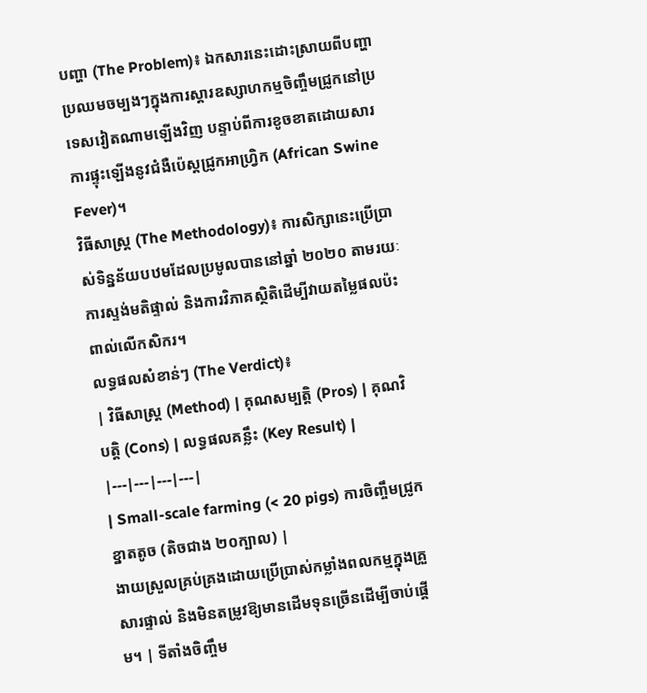បញ្ហា (The Problem)៖ ឯកសារនេះដោះស្រាយពីបញ្ហាប្រឈមចម្បងៗក្នុងការស្តារឧស្សាហកម្មចិញ្ចឹមជ្រូកនៅប្រទេសវៀតណាមឡើងវិញ បន្ទាប់ពីការខូចខាតដោយសារការផ្ទុះឡើងនូវជំងឺប៉េស្តជ្រូកអាហ្វ្រិក (African Swine Fever)។
វិធីសាស្ត្រ (The Methodology)៖ ការសិក្សានេះប្រើប្រាស់ទិន្នន័យបឋមដែលប្រមូលបាននៅឆ្នាំ ២០២០ តាមរយៈការស្ទង់មតិផ្ទាល់ និងការវិភាគស្ថិតិដើម្បីវាយតម្លៃផលប៉ះពាល់លើកសិករ។
លទ្ធផលសំខាន់ៗ (The Verdict)៖
| វិធីសាស្ត្រ (Method) | គុណសម្បត្តិ (Pros) | គុណវិបត្តិ (Cons) | លទ្ធផលគន្លឹះ (Key Result) |
|---|---|---|---|
| Small-scale farming (< 20 pigs) ការចិញ្ចឹមជ្រូកខ្នាតតូច (តិចជាង ២០ក្បាល) |
ងាយស្រួលគ្រប់គ្រងដោយប្រើប្រាស់កម្លាំងពលកម្មក្នុងគ្រួសារផ្ទាល់ និងមិនតម្រូវឱ្យមានដើមទុនច្រើនដើម្បីចាប់ផ្តើម។ | ទីតាំងចិញ្ចឹម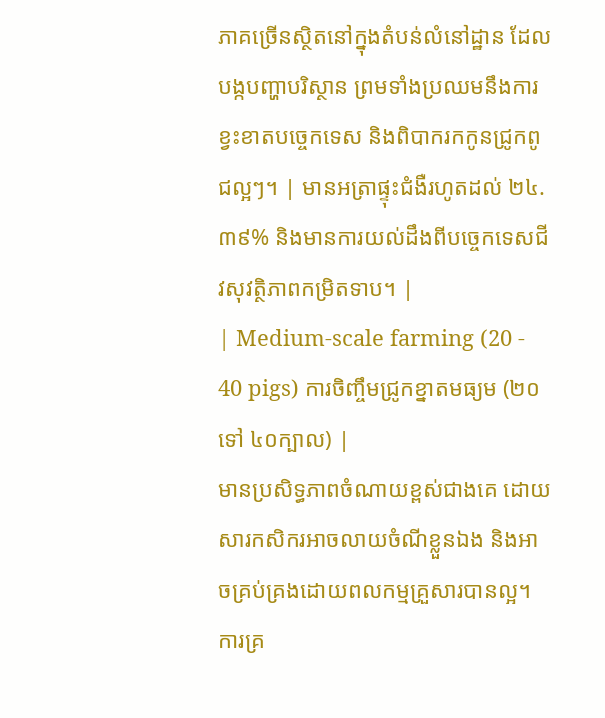ភាគច្រើនស្ថិតនៅក្នុងតំបន់លំនៅដ្ឋាន ដែលបង្កបញ្ហាបរិស្ថាន ព្រមទាំងប្រឈមនឹងការខ្វះខាតបច្ចេកទេស និងពិបាករកកូនជ្រូកពូជល្អៗ។ | មានអត្រាផ្ទុះជំងឺរហូតដល់ ២៤.៣៩% និងមានការយល់ដឹងពីបច្ចេកទេសជីវសុវត្ថិភាពកម្រិតទាប។ |
| Medium-scale farming (20 - 40 pigs) ការចិញ្ចឹមជ្រូកខ្នាតមធ្យម (២០ ទៅ ៤០ក្បាល) |
មានប្រសិទ្ធភាពចំណាយខ្ពស់ជាងគេ ដោយសារកសិករអាចលាយចំណីខ្លួនឯង និងអាចគ្រប់គ្រងដោយពលកម្មគ្រួសារបានល្អ។ ការគ្រ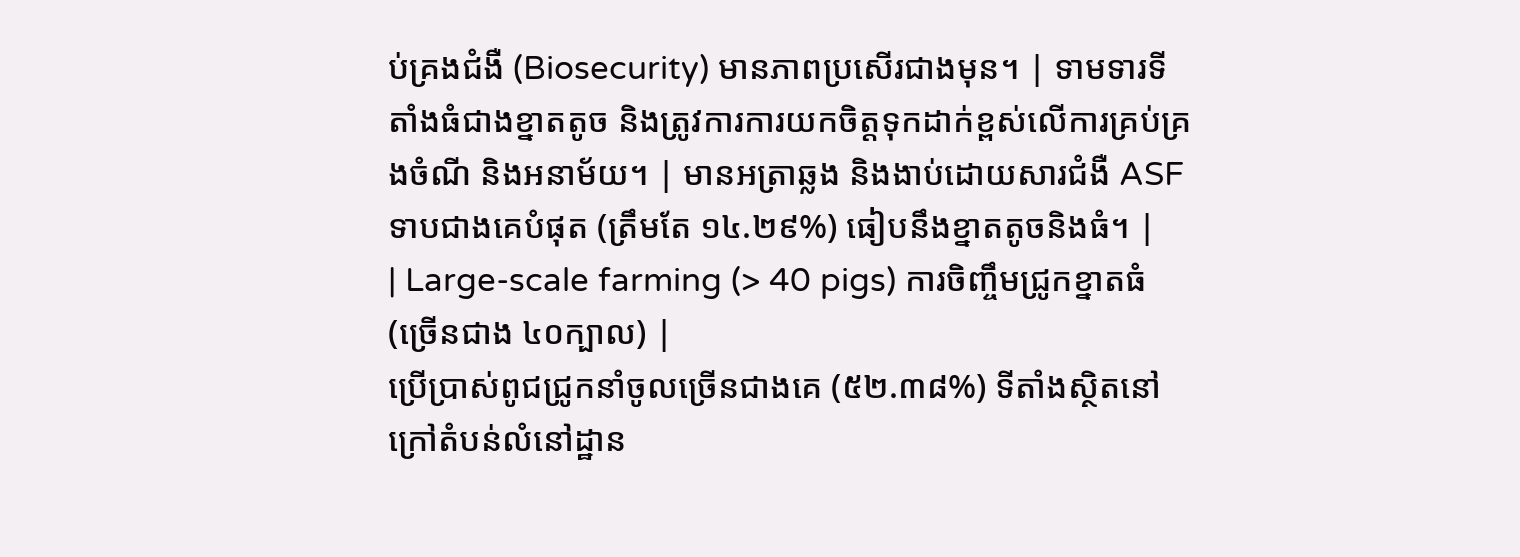ប់គ្រងជំងឺ (Biosecurity) មានភាពប្រសើរជាងមុន។ | ទាមទារទីតាំងធំជាងខ្នាតតូច និងត្រូវការការយកចិត្តទុកដាក់ខ្ពស់លើការគ្រប់គ្រងចំណី និងអនាម័យ។ | មានអត្រាឆ្លង និងងាប់ដោយសារជំងឺ ASF ទាបជាងគេបំផុត (ត្រឹមតែ ១៤.២៩%) ធៀបនឹងខ្នាតតូចនិងធំ។ |
| Large-scale farming (> 40 pigs) ការចិញ្ចឹមជ្រូកខ្នាតធំ (ច្រើនជាង ៤០ក្បាល) |
ប្រើប្រាស់ពូជជ្រូកនាំចូលច្រើនជាងគេ (៥២.៣៨%) ទីតាំងស្ថិតនៅក្រៅតំបន់លំនៅដ្ឋាន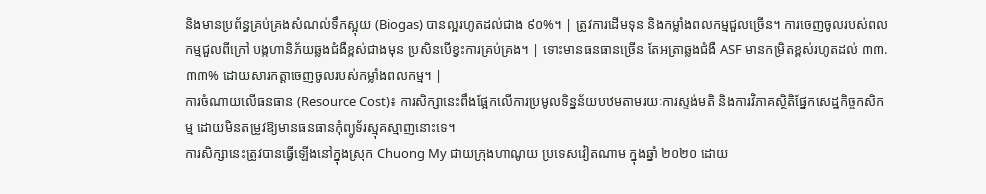និងមានប្រព័ន្ធគ្រប់គ្រងសំណល់ទឹកស្អុយ (Biogas) បានល្អរហូតដល់ជាង ៩០%។ | ត្រូវការដើមទុន និងកម្លាំងពលកម្មជួលច្រើន។ ការចេញចូលរបស់ពលកម្មជួលពីក្រៅ បង្កហានិភ័យឆ្លងជំងឺខ្ពស់ជាងមុន ប្រសិនបើខ្វះការគ្រប់គ្រង។ | ទោះមានធនធានច្រើន តែអត្រាឆ្លងជំងឺ ASF មានកម្រិតខ្ពស់រហូតដល់ ៣៣.៣៣% ដោយសារកត្តាចេញចូលរបស់កម្លាំងពលកម្ម។ |
ការចំណាយលើធនធាន (Resource Cost)៖ ការសិក្សានេះពឹងផ្អែកលើការប្រមូលទិន្នន័យបឋមតាមរយៈការស្ទង់មតិ និងការវិភាគស្ថិតិផ្នែកសេដ្ឋកិច្ចកសិកម្ម ដោយមិនតម្រូវឱ្យមានធនធានកុំព្យូទ័រស្មុគស្មាញនោះទេ។
ការសិក្សានេះត្រូវបានធ្វើឡើងនៅក្នុងស្រុក Chuong My ជាយក្រុងហាណូយ ប្រទេសវៀតណាម ក្នុងឆ្នាំ ២០២០ ដោយ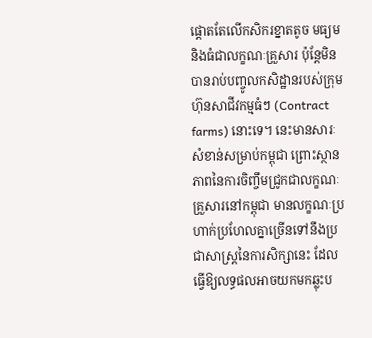ផ្តោតតែលើកសិករខ្នាតតូច មធ្យម និងធំជាលក្ខណៈគ្រួសារ ប៉ុន្តែមិនបានរាប់បញ្ចូលកសិដ្ឋានរបស់ក្រុមហ៊ុនសាជីវកម្មធំៗ (Contract farms) នោះទេ។ នេះមានសារៈសំខាន់សម្រាប់កម្ពុជា ព្រោះស្ថានភាពនៃការចិញ្ចឹមជ្រូកជាលក្ខណៈគ្រួសារនៅកម្ពុជា មានលក្ខណៈប្រហាក់ប្រហែលគ្នាច្រើនទៅនឹងប្រជាសាស្ត្រនៃការសិក្សានេះ ដែលធ្វើឱ្យលទ្ធផលអាចយកមកឆ្លុះប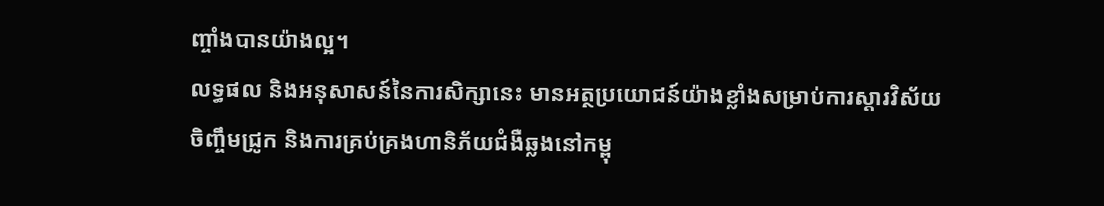ញ្ចាំងបានយ៉ាងល្អ។
លទ្ធផល និងអនុសាសន៍នៃការសិក្សានេះ មានអត្ថប្រយោជន៍យ៉ាងខ្លាំងសម្រាប់ការស្តារវិស័យចិញ្ចឹមជ្រូក និងការគ្រប់គ្រងហានិភ័យជំងឺឆ្លងនៅកម្ពុ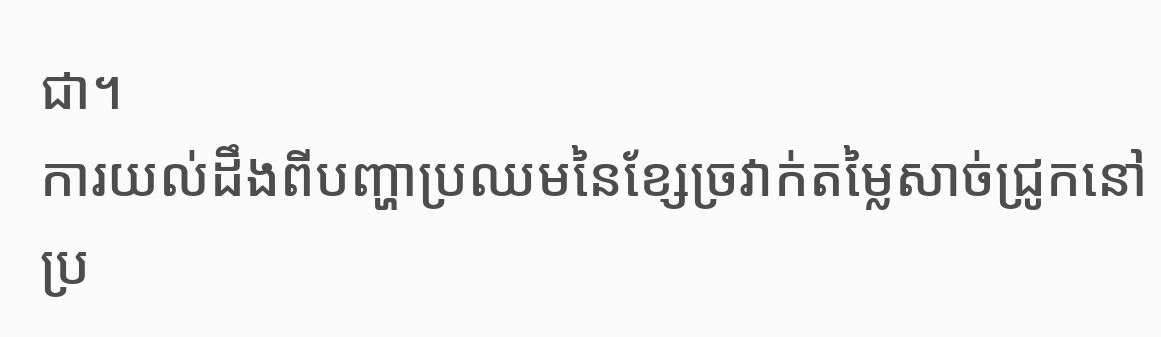ជា។
ការយល់ដឹងពីបញ្ហាប្រឈមនៃខ្សែច្រវាក់តម្លៃសាច់ជ្រូកនៅប្រ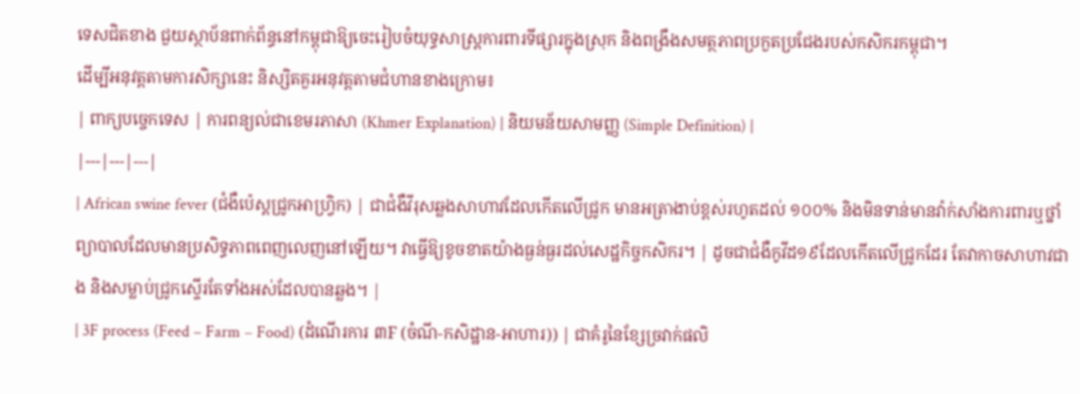ទេសជិតខាង ជួយស្ថាប័នពាក់ព័ន្ធនៅកម្ពុជាឱ្យចេះរៀបចំយុទ្ធសាស្ត្រការពារទីផ្សារក្នុងស្រុក និងពង្រឹងសមត្ថភាពប្រកួតប្រជែងរបស់កសិករកម្ពុជា។
ដើម្បីអនុវត្តតាមការសិក្សានេះ និស្សិតគួរអនុវត្តតាមជំហានខាងក្រោម៖
| ពាក្យបច្ចេកទេស | ការពន្យល់ជាខេមរភាសា (Khmer Explanation) | និយមន័យសាមញ្ញ (Simple Definition) |
|---|---|---|
| African swine fever (ជំងឺប៉េស្តជ្រូកអាហ្វ្រិក) | ជាជំងឺវីរុសឆ្លងសាហាវដែលកើតលើជ្រូក មានអត្រាងាប់ខ្ពស់រហូតដល់ ១០០% និងមិនទាន់មានវ៉ាក់សាំងការពារឬថ្នាំព្យាបាលដែលមានប្រសិទ្ធភាពពេញលេញនៅឡើយ។ វាធ្វើឱ្យខូចខាតយ៉ាងធ្ងន់ធ្ងរដល់សេដ្ឋកិច្ចកសិករ។ | ដូចជាជំងឺកូវីដ១៩ដែលកើតលើជ្រូកដែរ តែវាកាចសាហាវជាង និងសម្លាប់ជ្រូកស្ទើរតែទាំងអស់ដែលបានឆ្លង។ |
| 3F process (Feed – Farm – Food) (ដំណើរការ ៣F (ចំណី-កសិដ្ឋាន-អាហារ)) | ជាគំរូនៃខ្សែច្រវាក់ផលិ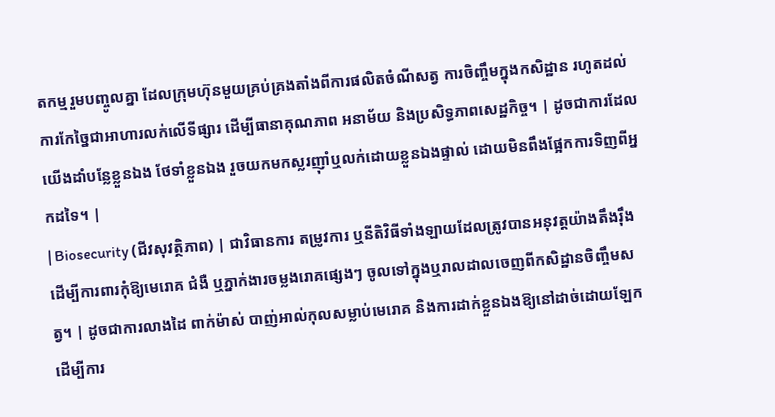តកម្មរួមបញ្ចូលគ្នា ដែលក្រុមហ៊ុនមួយគ្រប់គ្រងតាំងពីការផលិតចំណីសត្វ ការចិញ្ចឹមក្នុងកសិដ្ឋាន រហូតដល់ការកែច្នៃជាអាហារលក់លើទីផ្សារ ដើម្បីធានាគុណភាព អនាម័យ និងប្រសិទ្ធភាពសេដ្ឋកិច្ច។ | ដូចជាការដែលយើងដាំបន្លែខ្លួនឯង ថែទាំខ្លួនឯង រួចយកមកស្លរញ៉ាំឬលក់ដោយខ្លួនឯងផ្ទាល់ ដោយមិនពឹងផ្អែកការទិញពីអ្នកដទៃ។ |
| Biosecurity (ជីវសុវត្ថិភាព) | ជាវិធានការ តម្រូវការ ឬនីតិវិធីទាំងឡាយដែលត្រូវបានអនុវត្តយ៉ាងតឹងរ៉ឹង ដើម្បីការពារកុំឱ្យមេរោគ ជំងឺ ឬភ្នាក់ងារចម្លងរោគផ្សេងៗ ចូលទៅក្នុងឬរាលដាលចេញពីកសិដ្ឋានចិញ្ចឹមសត្វ។ | ដូចជាការលាងដៃ ពាក់ម៉ាស់ បាញ់អាល់កុលសម្លាប់មេរោគ និងការដាក់ខ្លួនឯងឱ្យនៅដាច់ដោយឡែក ដើម្បីការ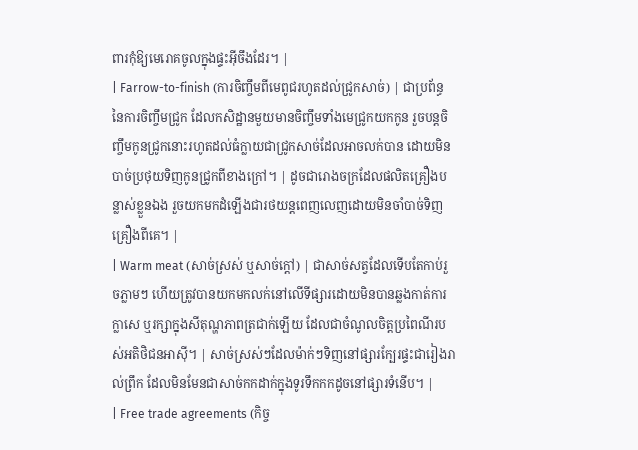ពារកុំឱ្យមេរោគចូលក្នុងផ្ទះអ៊ីចឹងដែរ។ |
| Farrow-to-finish (ការចិញ្ចឹមពីមេពូជរហូតដល់ជ្រូកសាច់) | ជាប្រព័ន្ធនៃការចិញ្ចឹមជ្រូក ដែលកសិដ្ឋានមួយមានចិញ្ចឹមទាំងមេជ្រូកយកកូន រួចបន្តចិញ្ចឹមកូនជ្រូកនោះរហូតដល់ធំក្លាយជាជ្រូកសាច់ដែលអាចលក់បាន ដោយមិនបាច់ប្រថុយទិញកូនជ្រូកពីខាងក្រៅ។ | ដូចជារោងចក្រដែលផលិតគ្រឿងបន្លាស់ខ្លួនឯង រួចយកមកដំឡើងជារថយន្តពេញលេញដោយមិនចាំបាច់ទិញគ្រឿងពីគេ។ |
| Warm meat (សាច់ស្រស់ ឬសាច់ក្តៅ) | ជាសាច់សត្វដែលទើបតែកាប់រួចភ្លាមៗ ហើយត្រូវបានយកមកលក់នៅលើទីផ្សារដោយមិនបានឆ្លងកាត់ការក្លាសេ ឬរក្សាក្នុងសីតុណ្ហភាពត្រជាក់ឡើយ ដែលជាចំណូលចិត្តប្រពៃណីរបស់អតិថិជនអាស៊ី។ | សាច់ស្រស់ៗដែលម៉ាក់ៗទិញនៅផ្សារក្បែរផ្ទះជារៀងរាល់ព្រឹក ដែលមិនមែនជាសាច់កកដាក់ក្នុងទូរទឹកកកដូចនៅផ្សារទំនើប។ |
| Free trade agreements (កិច្ច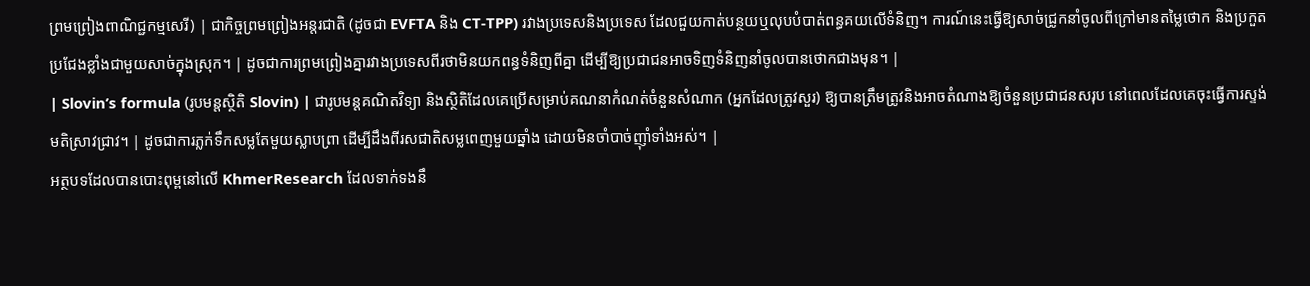ព្រមព្រៀងពាណិជ្ជកម្មសេរី) | ជាកិច្ចព្រមព្រៀងអន្តរជាតិ (ដូចជា EVFTA និង CT-TPP) រវាងប្រទេសនិងប្រទេស ដែលជួយកាត់បន្ថយឬលុបបំបាត់ពន្ធគយលើទំនិញ។ ការណ៍នេះធ្វើឱ្យសាច់ជ្រូកនាំចូលពីក្រៅមានតម្លៃថោក និងប្រកួតប្រជែងខ្លាំងជាមួយសាច់ក្នុងស្រុក។ | ដូចជាការព្រមព្រៀងគ្នារវាងប្រទេសពីរថាមិនយកពន្ធទំនិញពីគ្នា ដើម្បីឱ្យប្រជាជនអាចទិញទំនិញនាំចូលបានថោកជាងមុន។ |
| Slovin’s formula (រូបមន្តស្ថិតិ Slovin) | ជារូបមន្តគណិតវិទ្យា និងស្ថិតិដែលគេប្រើសម្រាប់គណនាកំណត់ចំនួនសំណាក (អ្នកដែលត្រូវសួរ) ឱ្យបានត្រឹមត្រូវនិងអាចតំណាងឱ្យចំនួនប្រជាជនសរុប នៅពេលដែលគេចុះធ្វើការស្ទង់មតិស្រាវជ្រាវ។ | ដូចជាការភ្លក់ទឹកសម្លតែមួយស្លាបព្រា ដើម្បីដឹងពីរសជាតិសម្លពេញមួយឆ្នាំង ដោយមិនចាំបាច់ញ៉ាំទាំងអស់។ |
អត្ថបទដែលបានបោះពុម្ពនៅលើ KhmerResearch ដែលទាក់ទងនឹ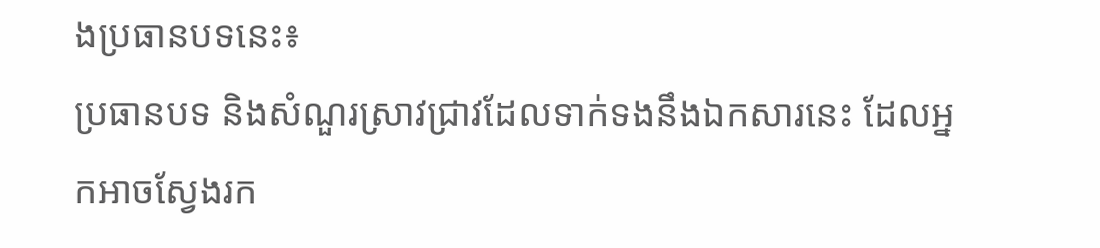ងប្រធានបទនេះ៖
ប្រធានបទ និងសំណួរស្រាវជ្រាវដែលទាក់ទងនឹងឯកសារនេះ ដែលអ្នកអាចស្វែងរក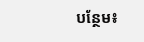បន្ថែម៖